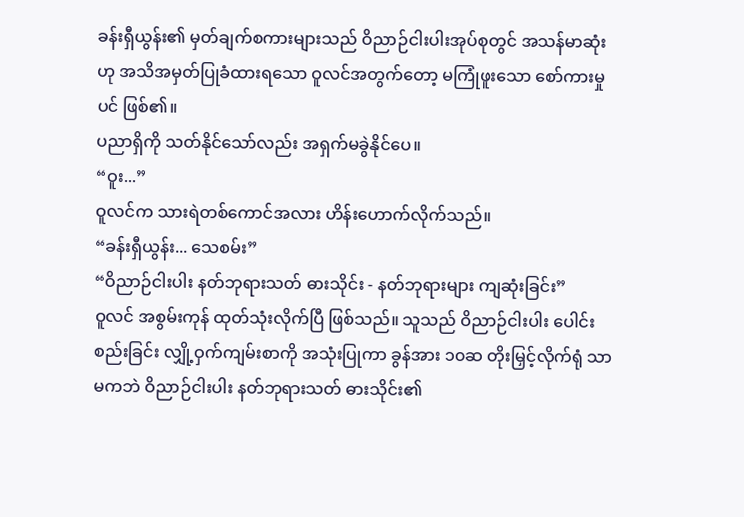ခန်းရှီယွန်း၏ မှတ်ချက်စကားများသည် ဝိညာဉ်ငါးပါးအုပ်စုတွင် အသန်မာဆုံးဟု အသိအမှတ်ပြုခံထားရသော ဝူလင်အတွက်တော့ မကြုံဖူးသော စော်ကားမှုပင် ဖြစ်၏။
ပညာရှိကို သတ်နိုင်သော်လည်း အရှက်မခွဲနိုင်ပေ။
“ဝူး...”
ဝူလင်က သားရဲတစ်ကောင်အလား ဟိန်းဟောက်လိုက်သည်။
“ခန်းရှီယွန်း... သေစမ်း”
“ဝိညာဉ်ငါးပါး နတ်ဘုရားသတ် ဓားသိုင်း - နတ်ဘုရားများ ကျဆုံးခြင်း”
ဝူလင် အစွမ်းကုန် ထုတ်သုံးလိုက်ပြီ ဖြစ်သည်။ သူသည် ဝိညာဉ်ငါးပါး ပေါင်းစည်းခြင်း လျှို့ဝှက်ကျမ်းစာကို အသုံးပြုကာ ခွန်အား ၁၀ဆ တိုးမြှင့်လိုက်ရုံ သာမကဘဲ ဝိညာဉ်ငါးပါး နတ်ဘုရားသတ် ဓားသိုင်း၏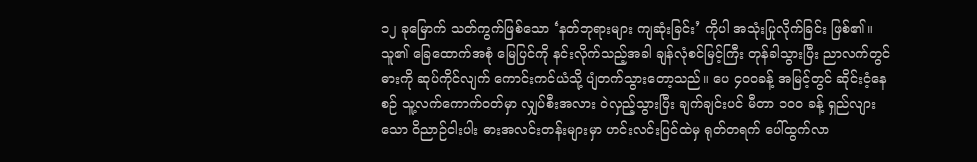၁၂ ခုမြောက် သတ်ကွက်ဖြစ်သော ‘နတ်ဘုရားများ ကျဆုံးခြင်း’ ကိုပါ အသုံးပြုလိုက်ခြင်း ဖြစ်၏။
သူ၏ ခြေထောက်အစုံ မြေပြင်ကို နင်းလိုက်သည့်အခါ ချန်လုံစင်မြင့်ကြီး တုန်ခါသွားပြီး ညာလက်တွင် ဓားကို ဆုပ်ကိုင်လျက် ကောင်းကင်ယံသို့ ပျံတက်သွားတော့သည်။ ပေ ၄၀၀ခန့် အမြင့်တွင် ဆိုင်းငံ့နေစဉ် သူ့လက်ကောက်ဝတ်မှာ လျှပ်စီးအလား ဝဲလှည့်သွားပြီး ချက်ချင်းပင် မီတာ ၁၀၀ ခန့် ရှည်လျားသော ဝိညာဉ်ငါးပါး ဓားအလင်းတန်းများမှာ ဟင်းလင်းပြင်ထဲမှ ရုတ်တရက် ပေါ်ထွက်လာ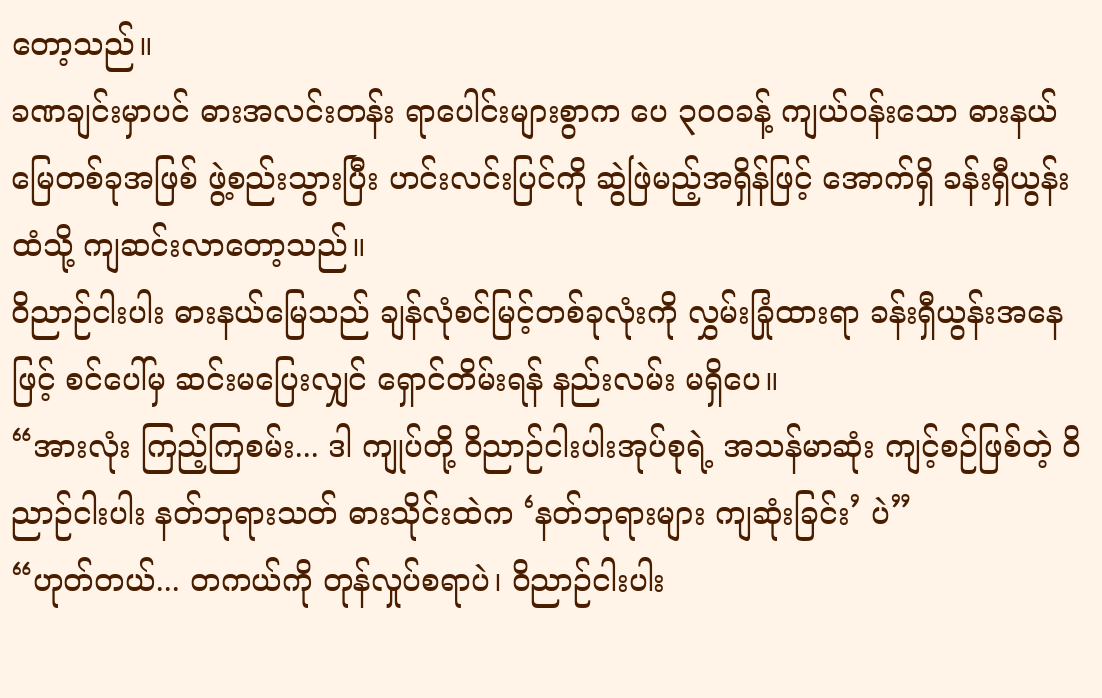တော့သည်။
ခဏချင်းမှာပင် ဓားအလင်းတန်း ရာပေါင်းများစွာက ပေ ၃၀၀ခန့် ကျယ်ဝန်းသော ဓားနယ်မြေတစ်ခုအဖြစ် ဖွဲ့စည်းသွားပြီး ဟင်းလင်းပြင်ကို ဆွဲဖြဲမည့်အရှိန်ဖြင့် အောက်ရှိ ခန်းရှီယွန်းထံသို့ ကျဆင်းလာတော့သည်။
ဝိညာဉ်ငါးပါး ဓားနယ်မြေသည် ချန်လုံစင်မြင့်တစ်ခုလုံးကို လွှမ်းခြုံထားရာ ခန်းရှီယွန်းအနေဖြင့် စင်ပေါ်မှ ဆင်းမပြေးလျှင် ရှောင်တိမ်းရန် နည်းလမ်း မရှိပေ။
“အားလုံး ကြည့်ကြစမ်း... ဒါ ကျုပ်တို့ ဝိညာဉ်ငါးပါးအုပ်စုရဲ့ အသန်မာဆုံး ကျင့်စဉ်ဖြစ်တဲ့ ဝိညာဉ်ငါးပါး နတ်ဘုရားသတ် ဓားသိုင်းထဲက ‘နတ်ဘုရားများ ကျဆုံးခြင်း’ ပဲ”
“ဟုတ်တယ်... တကယ်ကို တုန်လှုပ်စရာပဲ၊ ဝိညာဉ်ငါးပါး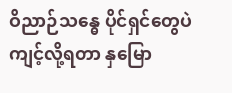ဝိညာဉ်သန္ဓေ ပိုင်ရှင်တွေပဲ ကျင့်လို့ရတာ နှမြော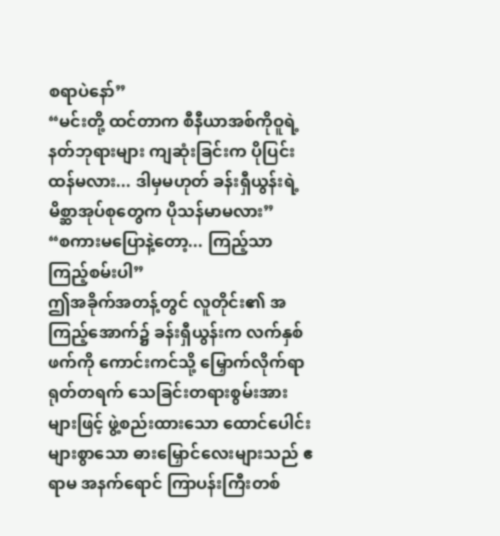စရာပဲနော်”
“မင်းတို့ ထင်တာက စီနီယာအစ်ကိုဝူရဲ့ နတ်ဘုရားများ ကျဆုံးခြင်းက ပိုပြင်းထန်မလား... ဒါမှမဟုတ် ခန်းရှီယွန်းရဲ့ မိစ္ဆာအုပ်စုတွေက ပိုသန်မာမလား”
“စကားမပြောနဲ့တော့... ကြည့်သာ ကြည့်စမ်းပါ”
ဤအခိုက်အတန့်တွင် လူတိုင်း၏ အကြည့်အောက်၌ ခန်းရှီယွန်းက လက်နှစ်ဖက်ကို ကောင်းကင်သို့ မြှောက်လိုက်ရာ ရုတ်တရက် သေခြင်းတရားစွမ်းအားများဖြင့် ဖွဲ့စည်းထားသော ထောင်ပေါင်းများစွာသော ဓားမြှောင်လေးများသည် ဧရာမ အနက်ရောင် ကြာပန်းကြီးတစ်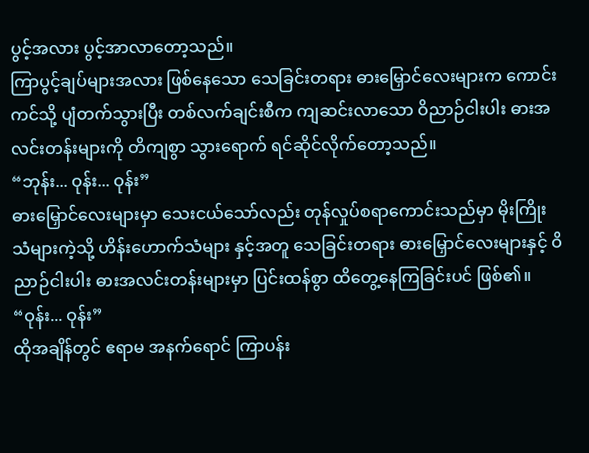ပွင့်အလား ပွင့်အာလာတော့သည်။
ကြာပွင့်ချပ်များအလား ဖြစ်နေသော သေခြင်းတရား ဓားမြှောင်လေးများက ကောင်းကင်သို့ ပျံတက်သွားပြီး တစ်လက်ချင်းစီက ကျဆင်းလာသော ဝိညာဉ်ငါးပါး ဓားအလင်းတန်းများကို တိကျစွာ သွားရောက် ရင်ဆိုင်လိုက်တော့သည်။
“ဘုန်း... ဝုန်း... ဝုန်း”
ဓားမြှောင်လေးများမှာ သေးငယ်သော်လည်း တုန်လှုပ်စရာကောင်းသည်မှာ မိုးကြိုးသံများကဲ့သို့ ဟိန်းဟောက်သံများ နှင့်အတူ သေခြင်းတရား ဓားမြှောင်လေးများနှင့် ဝိညာဉ်ငါးပါး ဓားအလင်းတန်းများမှာ ပြင်းထန်စွာ ထိတွေ့နေကြခြင်းပင် ဖြစ်၏။
“ဝုန်း... ဝုန်း”
ထိုအချိန်တွင် ဧရာမ အနက်ရောင် ကြာပန်း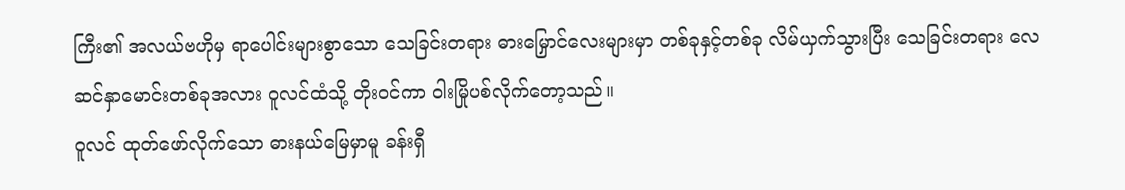ကြီး၏ အလယ်ဗဟိုမှ ရာပေါင်းများစွာသော သေခြင်းတရား ဓားမြှောင်လေးများမှာ တစ်ခုနှင့်တစ်ခု လိမ်ယှက်သွားပြီး သေခြင်းတရား လေဆင်နှာမောင်းတစ်ခုအလား ဝူလင်ထံသို့ တိုးဝင်ကာ ဝါးမြိုပစ်လိုက်တော့သည်။
ဝူလင် ထုတ်ဖော်လိုက်သော ဓားနယ်မြေမှာမူ ခန်းရှီ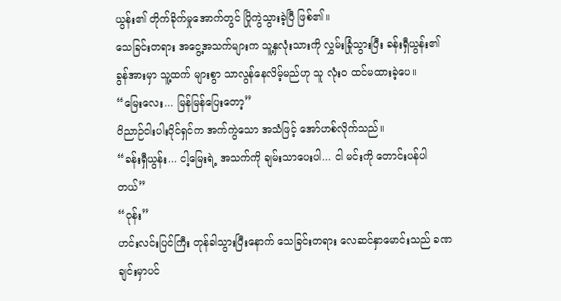ယွန်း၏ တိုက်ခိုက်မှုအောက်တွင် ပြိုကွဲသွားခဲ့ပြီ ဖြစ်၏။
သေခြင်းတရား အငွေ့အသက်များက သူ့နှလုံးသားကို လွှမ်းခြုံသွားပြီး ခန်းရှီယွန်း၏ ခွန်အားမှာ သူ့ထက် များစွာ သာလွန်နေလိမ့်မည်ဟု သူ လုံးဝ ထင်မထားခဲ့ပေ။
“မြေးလေး... မြန်မြန်ပြေးတော့”
ဝိညာဉ်ငါးပါးပိုင်ရှင်က အက်ကွဲသော အသံဖြင့် အော်ဟစ်လိုက်သည်။
“ခန်းရှီယွန်း... ငါ့မြေးရဲ့ အသက်ကို ချမ်းသာပေးပါ... ငါ မင်းကို တောင်းပန်ပါတယ်”
“ဝုန်း”
ဟင်းလင်းပြင်ကြီး တုန်ခါသွားပြီးနောက် သေခြင်းတရား လေဆင်နှာမောင်းသည် ခဏချင်းမှာပင်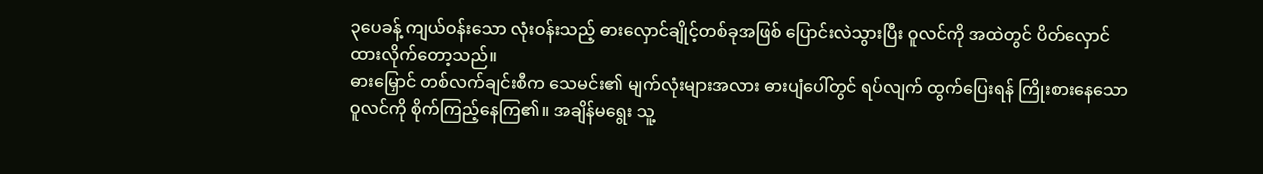၃ပေခန့် ကျယ်ဝန်းသော လုံးဝန်းသည့် ဓားလှောင်ချိုင့်တစ်ခုအဖြစ် ပြောင်းလဲသွားပြီး ဝူလင်ကို အထဲတွင် ပိတ်လှောင်ထားလိုက်တော့သည်။
ဓားမြှောင် တစ်လက်ချင်းစီက သေမင်း၏ မျက်လုံးများအလား ဓားပျံပေါ်တွင် ရပ်လျက် ထွက်ပြေးရန် ကြိုးစားနေသော ဝူလင်ကို စိုက်ကြည့်နေကြ၏။ အချိန်မရွေး သူ့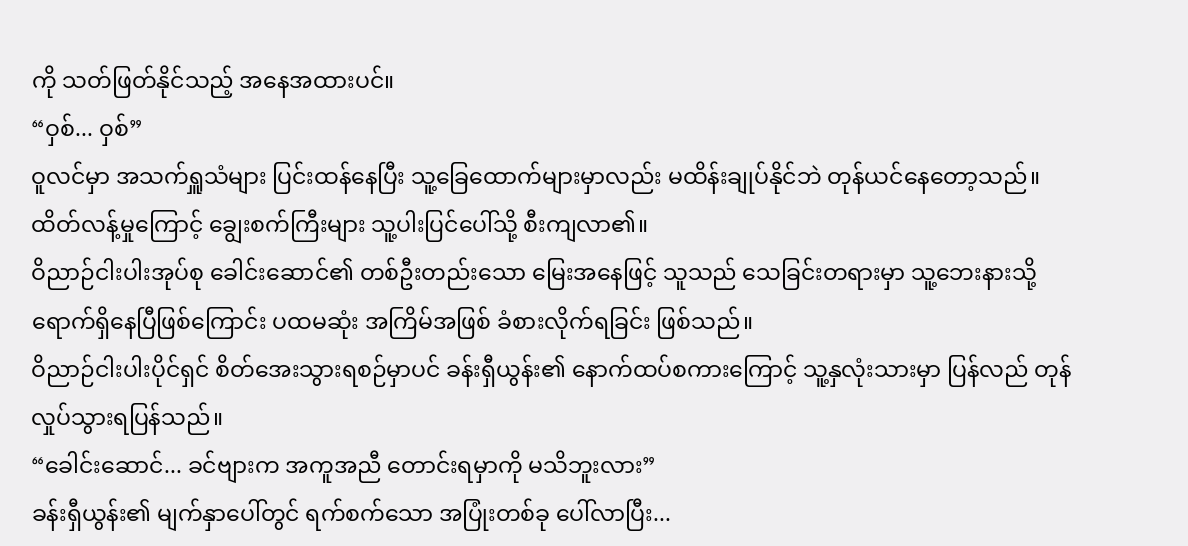ကို သတ်ဖြတ်နိုင်သည့် အနေအထားပင်။
“ဝှစ်... ဝှစ်”
ဝူလင်မှာ အသက်ရှူသံများ ပြင်းထန်နေပြီး သူ့ခြေထောက်များမှာလည်း မထိန်းချုပ်နိုင်ဘဲ တုန်ယင်နေတော့သည်။ ထိတ်လန့်မှုကြောင့် ချွေးစက်ကြီးများ သူ့ပါးပြင်ပေါ်သို့ စီးကျလာ၏။
ဝိညာဉ်ငါးပါးအုပ်စု ခေါင်းဆောင်၏ တစ်ဦးတည်းသော မြေးအနေဖြင့် သူသည် သေခြင်းတရားမှာ သူ့ဘေးနားသို့ ရောက်ရှိနေပြီဖြစ်ကြောင်း ပထမဆုံး အကြိမ်အဖြစ် ခံစားလိုက်ရခြင်း ဖြစ်သည်။
ဝိညာဉ်ငါးပါးပိုင်ရှင် စိတ်အေးသွားရစဉ်မှာပင် ခန်းရှီယွန်း၏ နောက်ထပ်စကားကြောင့် သူ့နှလုံးသားမှာ ပြန်လည် တုန်လှုပ်သွားရပြန်သည်။
“ခေါင်းဆောင်... ခင်ဗျားက အကူအညီ တောင်းရမှာကို မသိဘူးလား”
ခန်းရှီယွန်း၏ မျက်နှာပေါ်တွင် ရက်စက်သော အပြုံးတစ်ခု ပေါ်လာပြီး...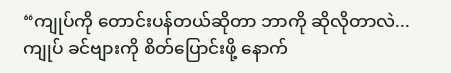“ကျုပ်ကို တောင်းပန်တယ်ဆိုတာ ဘာကို ဆိုလိုတာလဲ... ကျုပ် ခင်ဗျားကို စိတ်ပြောင်းဖို့ နောက်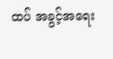ထပ် အခွင့်အရေး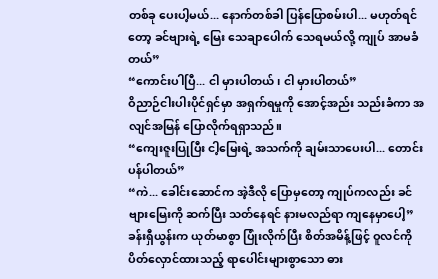တစ်ခု ပေးပါ့မယ်... နောက်တစ်ခါ ပြန်ပြောစမ်းပါ... မဟုတ်ရင်တော့ ခင်ဗျားရဲ့ မြေး သေချာပေါက် သေရမယ်လို့ ကျုပ် အာမခံတယ်”
“ကောင်းပါပြီ... ငါ မှားပါတယ်၊ ငါ မှားပါတယ်”
ဝိညာဉ်ငါးပါးပိုင်ရှင်မှာ အရှက်ရမှုကို အောင့်အည်း သည်းခံကာ အလျင်အမြန် ပြောလိုက်ရရှာသည်။
“ကျေးဇူးပြုပြီး ငါ့မြေးရဲ့ အသက်ကို ချမ်းသာပေးပါ... တောင်းပန်ပါတယ်”
“ကဲ... ခေါင်းဆောင်က အဲ့ဒီလို ပြောမှတော့ ကျုပ်ကလည်း ခင်ဗျားမြေးကို ဆက်ပြီး သတ်နေရင် နားမလည်ရာ ကျနေမှာပေါ့”
ခန်းရှီယွန်းက ယုတ်မာစွာ ပြုံးလိုက်ပြီး စိတ်အမိန့်ဖြင့် ဝူလင်ကို ပိတ်လှောင်ထားသည့် ရာပေါင်းများစွာသော ဓား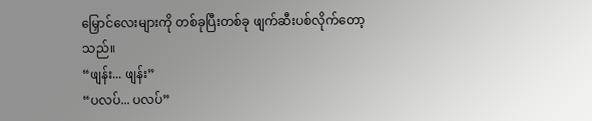မြှောင်လေးများကို တစ်ခုပြီးတစ်ခု ဖျက်ဆီးပစ်လိုက်တော့သည်။
“ဖျန်း... ဖျန်း”
“ပလပ်... ပလပ်”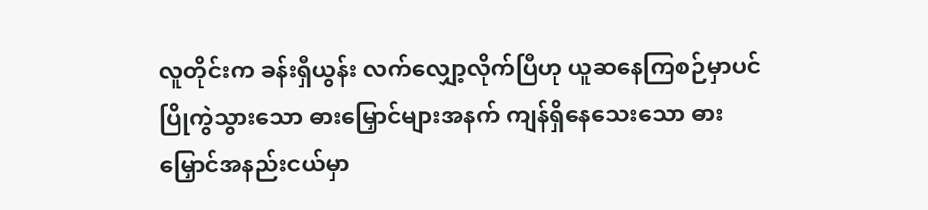လူတိုင်းက ခန်းရှီယွန်း လက်လျှော့လိုက်ပြီဟု ယူဆနေကြစဉ်မှာပင် ပြိုကွဲသွားသော ဓားမြှောင်များအနက် ကျန်ရှိနေသေးသော ဓားမြှောင်အနည်းငယ်မှာ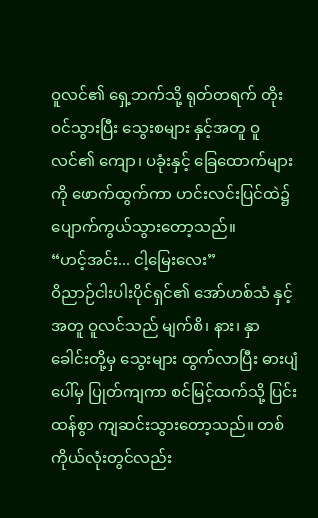ဝူလင်၏ ရှေ့ဘက်သို့ ရုတ်တရက် တိုးဝင်သွားပြီး သွေးစများ နှင့်အတူ ဝူလင်၏ ကျော၊ ပခုံးနှင့် ခြေထောက်များကို ဖောက်ထွက်ကာ ဟင်းလင်းပြင်ထဲ၌ ပျောက်ကွယ်သွားတော့သည်။
“ဟင့်အင်း... ငါ့မြေးလေး”
ဝိညာဉ်ငါးပါးပိုင်ရှင်၏ အော်ဟစ်သံ နှင့်အတူ ဝူလင်သည် မျက်စိ၊ နား၊ နှာခေါင်းတို့မှ သွေးများ ထွက်လာပြီး ဓားပျံပေါ်မှ ပြုတ်ကျကာ စင်မြင့်ထက်သို့ ပြင်းထန်စွာ ကျဆင်းသွားတော့သည်။ တစ်ကိုယ်လုံးတွင်လည်း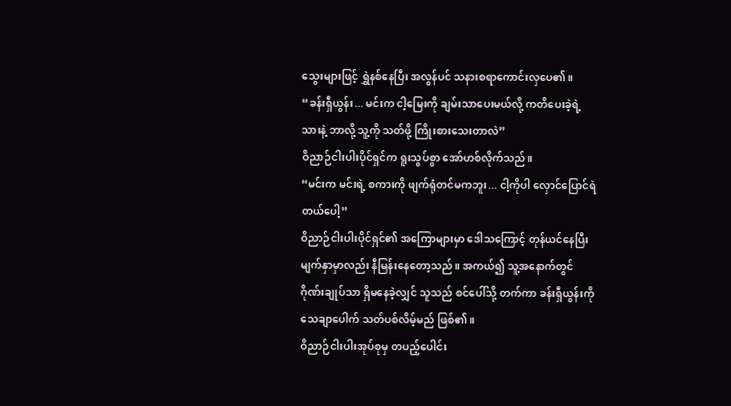သွေးများဖြင့် ရွှဲနစ်နေပြီး အလွန်ပင် သနားစရာကောင်းလှပေ၏။
“ခန်းရှီယွန်း... မင်းက ငါ့မြေးကို ချမ်းသာပေးမယ်လို့ ကတိပေးခဲ့ရဲ့သားနဲ့ ဘာလို့ သူ့ကို သတ်ဖို့ ကြိုးစားသေးတာလဲ”
ဝိညာဉ်ငါးပါးပိုင်ရှင်က ရူးသွပ်စွာ အော်ဟစ်လိုက်သည်။
“မင်းက မင်းရဲ့ စကားကို ဖျက်ရုံတင်မကဘူး... ငါ့ကိုပါ လှောင်ပြောင်ရဲတယ်ပေါ့”
ဝိညာဉ်ငါးပါးပိုင်ရှင်၏ အကြောများမှာ ဒေါသကြောင့် တုန်ယင်နေပြီး မျက်နှာမှာလည်း နီမြန်းနေတော့သည်။ အကယ်၍ သူ့အနောက်တွင် ဂိုဏ်းချုပ်သာ ရှိမနေခဲ့လျှင် သူသည် စင်ပေါ်သို့ တက်ကာ ခန်းရှီယွန်းကို သေချာပေါက် သတ်ပစ်လိမ့်မည် ဖြစ်၏။
ဝိညာဉ်ငါးပါးအုပ်စုမှ တပည့်ပေါင်း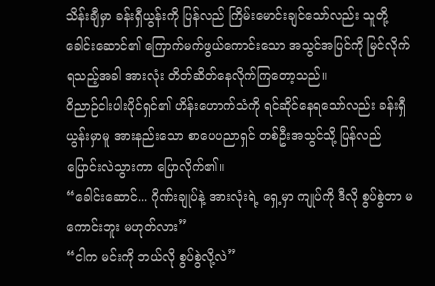သိန်းချီမှာ ခန်းရှီယွန်းကို ပြန်လည် ကြိမ်းမောင်းချင်သော်လည်း သူတို့ ခေါင်းဆောင်၏ ကြောက်မက်ဖွယ်ကောင်းသော အသွင်အပြင်ကို မြင်လိုက်ရသည့်အခါ အားလုံး တိတ်ဆိတ်နေလိုက်ကြတော့သည်။
ဝိညာဉ်ငါးပါးပိုင်ရှင်၏ ဟိန်းဟောက်သံကို ရင်ဆိုင်နေရသော်လည်း ခန်းရှီယွန်းမှာမူ အားနည်းသော စာပေပညာရှင် တစ်ဦးအသွင်သို့ ပြန်လည် ပြောင်းလဲသွားကာ ပြောလိုက်၏။
“ခေါင်းဆောင်... ဂိုဏ်းချုပ်နဲ့ အားလုံးရဲ့ ရှေ့မှာ ကျုပ်ကို ဒီလို စွပ်စွဲတာ မကောင်းဘူး မဟုတ်လား”
“ငါက မင်းကို ဘယ်လို စွပ်စွဲလို့လဲ”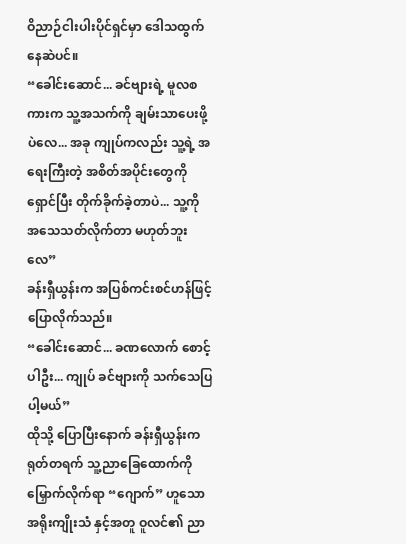ဝိညာဉ်ငါးပါးပိုင်ရှင်မှာ ဒေါသထွက်နေဆဲပင်။
“ခေါင်းဆောင်... ခင်ဗျားရဲ့ မူလစကားက သူ့အသက်ကို ချမ်းသာပေးဖို့ပဲလေ... အခု ကျုပ်ကလည်း သူ့ရဲ့ အရေးကြီးတဲ့ အစိတ်အပိုင်းတွေကို ရှောင်ပြီး တိုက်ခိုက်ခဲ့တာပဲ... သူ့ကို အသေသတ်လိုက်တာ မဟုတ်ဘူးလေ”
ခန်းရှီယွန်းက အပြစ်ကင်းစင်ဟန်ဖြင့် ပြောလိုက်သည်။
“ခေါင်းဆောင်... ခဏလောက် စောင့်ပါဦး... ကျုပ် ခင်ဗျားကို သက်သေပြပါ့မယ်”
ထိုသို့ ပြောပြီးနောက် ခန်းရှီယွန်းက ရုတ်တရက် သူ့ညာခြေထောက်ကို မြှောက်လိုက်ရာ “ဂျောက်” ဟူသော အရိုးကျိုးသံ နှင့်အတူ ဝူလင်၏ ညာ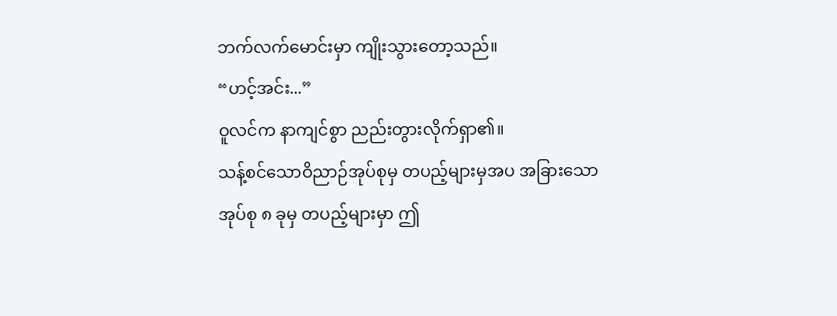ဘက်လက်မောင်းမှာ ကျိုးသွားတော့သည်။
“ဟင့်အင်း...”
ဝူလင်က နာကျင်စွာ ညည်းတွားလိုက်ရှာ၏။
သန့်စင်သောဝိညာဉ်အုပ်စုမှ တပည့်များမှအပ အခြားသော အုပ်စု ၈ ခုမှ တပည့်များမှာ ဤ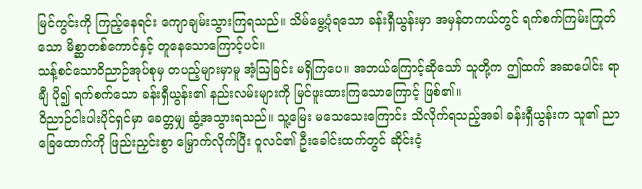မြင်ကွင်းကို ကြည့်နေရင်း ကျောချမ်းသွားကြရသည်။ သိမ်မွေ့ပုံရသော ခန်းရှီယွန်းမှာ အမှန်တကယ်တွင် ရက်စက်ကြမ်းကြုတ်သော မိစ္ဆာတစ်ကောင်နှင့် တူနေသောကြောင့်ပင်။
သန့်စင်သောဝိညာဉ်အုပ်စုမှ တပည့်များမှာမူ အံ့ဩခြင်း မရှိကြပေ။ အဘယ်ကြောင့်ဆိုသော် သူတို့က ဤထက် အဆပေါင်း ရာချီ ပို၍ ရက်စက်သော ခန်းရှီယွန်း၏ နည်းလမ်းများကို မြင်ဖူးထားကြသောကြောင့် ဖြစ်၏။
ဝိညာဉ်ငါးပါးပိုင်ရှင်မှာ ခေတ္တမျှ ဆွံ့အသွားရသည်။ သူ့မြေး မသေသေးကြောင်း သိလိုက်ရသည့်အခါ ခန်းရှီယွန်းက သူ၏ ညာခြေထောက်ကို ဖြည်းညှင်းစွာ မြှောက်လိုက်ပြီး ဝူလင်၏ ဦးခေါင်းထက်တွင် ဆိုင်းငံ့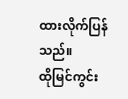ထားလိုက်ပြန်သည်။
ထိုမြင်ကွင်း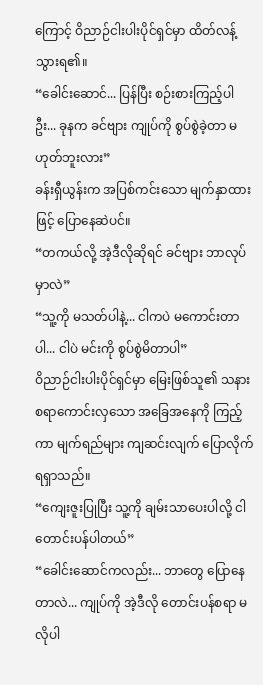ကြောင့် ဝိညာဉ်ငါးပါးပိုင်ရှင်မှာ ထိတ်လန့်သွားရ၏။
“ခေါင်းဆောင်... ပြန်ပြီး စဉ်းစားကြည့်ပါဦး... ခုနက ခင်ဗျား ကျုပ်ကို စွပ်စွဲခဲ့တာ မဟုတ်ဘူးလား”
ခန်းရှီယွန်းက အပြစ်ကင်းသော မျက်နှာထားဖြင့် ပြောနေဆဲပင်။
“တကယ်လို့ အဲ့ဒီလိုဆိုရင် ခင်ဗျား ဘာလုပ်မှာလဲ”
“သူ့ကို မသတ်ပါနဲ့... ငါကပဲ မကောင်းတာပါ... ငါပဲ မင်းကို စွပ်စွဲမိတာပါ”
ဝိညာဉ်ငါးပါးပိုင်ရှင်မှာ မြေးဖြစ်သူ၏ သနားစရာကောင်းလှသော အခြေအနေကို ကြည့်ကာ မျက်ရည်များ ကျဆင်းလျက် ပြောလိုက်ရရှာသည်။
“ကျေးဇူးပြုပြီး သူ့ကို ချမ်းသာပေးပါလို့ ငါ တောင်းပန်ပါတယ်”
“ခေါင်းဆောင်ကလည်း... ဘာတွေ ပြောနေတာလဲ... ကျုပ်ကို အဲ့ဒီလို တောင်းပန်စရာ မလိုပါ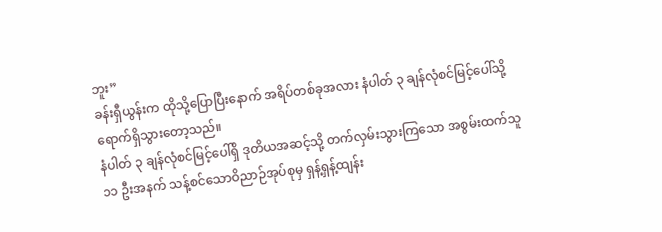ဘူး”
ခန်းရှီယွန်းက ထိုသို့ပြောပြီးနောက် အရိပ်တစ်ခုအလား နံပါတ် ၃ ချန်လုံစင်မြင့်ပေါ်သို့ ရောက်ရှိသွားတော့သည်။
နံပါတ် ၃ ချန်လုံစင်မြင့်ပေါ်ရှိ ဒုတိယအဆင့်သို့ တက်လှမ်းသွားကြသော အစွမ်းထက်သူ ၁၁ ဦးအနက် သန့်စင်သောဝိညာဉ်အုပ်စုမှ ရှန့်ရှန့်ထျန်း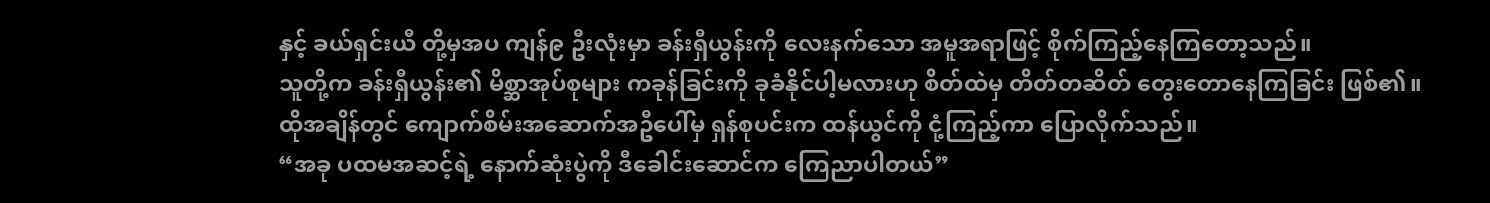နှင့် ခယ်ရှင်းယီ တို့မှအပ ကျန်၉ ဦးလုံးမှာ ခန်းရှီယွန်းကို လေးနက်သော အမူအရာဖြင့် စိုက်ကြည့်နေကြတော့သည်။
သူတို့က ခန်းရှီယွန်း၏ မိစ္ဆာအုပ်စုများ ကခုန်ခြင်းကို ခုခံနိုင်ပါ့မလားဟု စိတ်ထဲမှ တိတ်တဆိတ် တွေးတောနေကြခြင်း ဖြစ်၏။
ထိုအချိန်တွင် ကျောက်စိမ်းအဆောက်အဦပေါ်မှ ရှန်စုပင်းက ထန်ယွင်ကို ငုံ့ကြည့်ကာ ပြောလိုက်သည်။
“အခု ပထမအဆင့်ရဲ့ နောက်ဆုံးပွဲကို ဒီခေါင်းဆောင်က ကြေညာပါတယ်”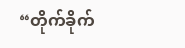“တိုက်ခိုက်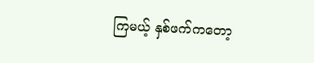ကြမယ့် နှစ်ဖက်ကတော့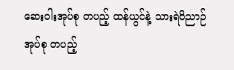ဆေးဝါးအုပ်စု တပည့် ထန်ယွင်နဲ့ သားရဲဝိညာဉ်အုပ်စု တပည့်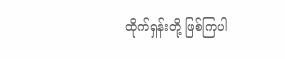ထိုက်ရှန်းတို့ ဖြစ်ကြပါ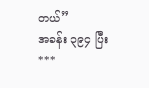တယ်”
အခန်း ၃၉၄ ပြီး
***